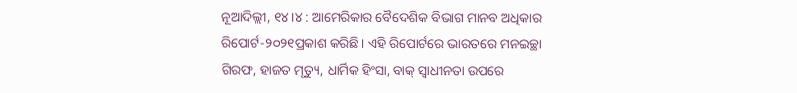ନୂଆଦିଲ୍ଲୀ, ୧୪।୪ : ଆମେରିକାର ବୈଦେଶିକ ବିଭାଗ ମାନବ ଅଧିକାର ରିପୋର୍ଟ-୨୦୨୧ପ୍ରକାଶ କରିଛି। ଏହି ରିପୋର୍ଟରେ ଭାରତରେ ମନଇଚ୍ଛା ଗିରଫ, ହାଜତ ମୃତ୍ୟୁ, ଧାର୍ମିକ ହିଂସା, ବାକ୍ ସ୍ବାଧୀନତା ଉପରେ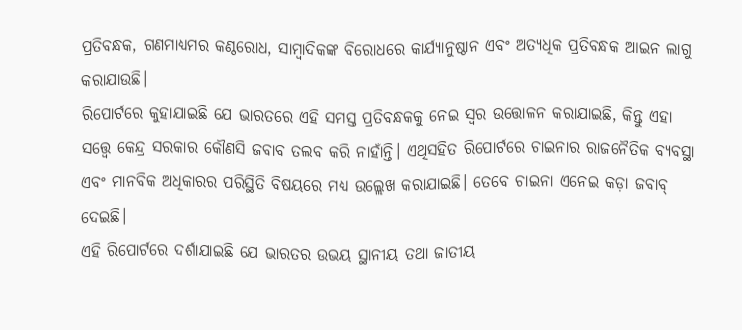ପ୍ରତିବନ୍ଧକ, ଗଣମାଧ୍ୟମର କଣ୍ଠରୋଧ, ସାମ୍ବାଦିକଙ୍କ ବିରୋଧରେ କାର୍ଯ୍ୟାନୁଷ୍ଠାନ ଏବଂ ଅତ୍ୟଧିକ ପ୍ରତିବନ୍ଧକ ଆଇନ ଲାଗୁ କରାଯାଉଛି।
ରିପୋର୍ଟରେ କୁହାଯାଇଛି ଯେ ଭାରତରେ ଏହି ସମସ୍ତ ପ୍ରତିବନ୍ଧକକୁ ନେଇ ସ୍ବର ଉତ୍ତୋଳନ କରାଯାଇଛି, କିନ୍ତୁ ଏହା ସତ୍ତ୍ୱେ କେନ୍ଦ୍ର ସରକାର କୌଣସି ଜବାବ ତଲବ କରି ନାହାଁନ୍ତି। ଏଥିସହିତ ରିପୋର୍ଟରେ ଚାଇନାର ରାଜନୈତିକ ବ୍ୟବସ୍ଥା ଏବଂ ମାନବିକ ଅଧିକାରର ପରିସ୍ଥିତି ବିଷୟରେ ମଧ୍ୟ ଉଲ୍ଲେଖ କରାଯାଇଛି। ତେବେ ଚାଇନା ଏନେଇ କଡ଼ା ଜବାବ୍ ଦେଇଛି।
ଏହି ରିପୋର୍ଟରେ ଦର୍ଶାଯାଇଛି ଯେ ଭାରତର ଉଭୟ ସ୍ଥାନୀୟ ତଥା ଜାତୀୟ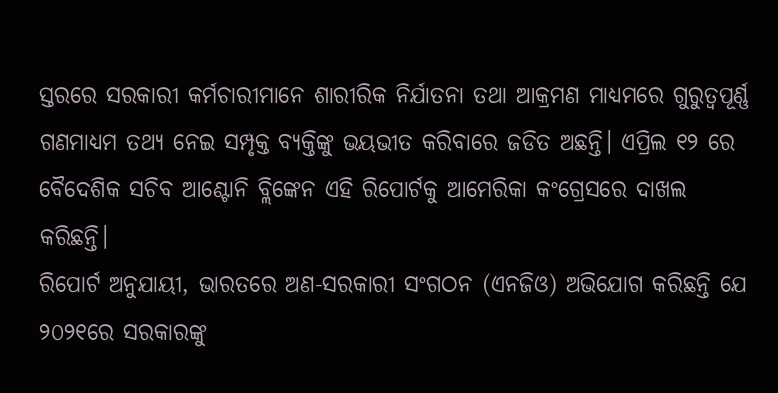ସ୍ତରରେ ସରକାରୀ କର୍ମଚାରୀମାନେ ଶାରୀରିକ ନିର୍ଯାତନା ତଥା ଆକ୍ରମଣ ମାଧ୍ୟମରେ ଗୁରୁତ୍ୱପୂର୍ଣ୍ଣ ଗଣମାଧ୍ୟମ ତଥ୍ୟ ନେଇ ସମ୍ପୃକ୍ତ ବ୍ୟକ୍ତିଙ୍କୁ ଭୟଭୀତ କରିବାରେ ଜଡିତ ଅଛନ୍ତି। ଏପ୍ରିଲ ୧୨ ରେ ବୈଦେଶିକ ସଚିବ ଆଣ୍ଟୋନି ବ୍ଲିଙ୍କେନ ଏହି ରିପୋର୍ଟକୁ ଆମେରିକା କଂଗ୍ରେସରେ ଦାଖଲ କରିଛନ୍ତି।
ରିପୋର୍ଟ ଅନୁଯାୟୀ, ଭାରତରେ ଅଣ-ସରକାରୀ ସଂଗଠନ (ଏନଜିଓ) ଅଭିଯୋଗ କରିଛନ୍ତି ଯେ ୨୦୨୧ରେ ସରକାରଙ୍କୁ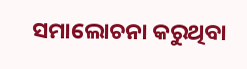ସମାଲୋଚନା କରୁଥିବା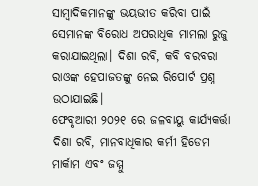ସାମ୍ବାଦିକମାନଙ୍କୁ ଭୟଭୀତ କରିବା ପାଇଁ ସେମାନଙ୍କ ବିରୋଧ ଅପରାଧିକ ମାମଲା ରୁଜୁ କରାଯାଇଥିଲା। ଦିଶା ରବି, କବି ବରବରା ରାଓଙ୍କ ହେପାଜତଙ୍କୁ ନେଇ ରିପୋର୍ଟ ପ୍ରଶ୍ନ ଉଠାଯାଇଛି।
ଫେବୃଆରୀ ୨୦୨୧ ରେ ଜଳବାୟୁ କାର୍ଯ୍ୟକର୍ତ୍ତା ଦିଶା ରବି, ମାନବାଧିକାର କର୍ମୀ ହିଡେମ ମାର୍କାମ ଏବଂ ଜମ୍ମୁ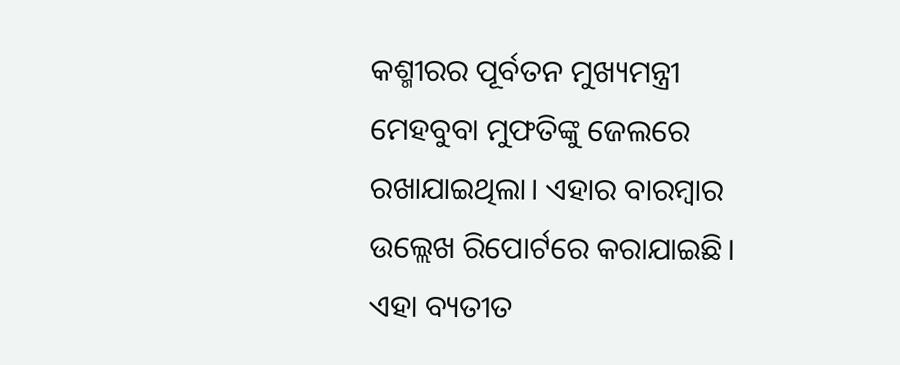କଶ୍ମୀରର ପୂର୍ବତନ ମୁଖ୍ୟମନ୍ତ୍ରୀ ମେହବୁବା ମୁଫତିଙ୍କୁ ଜେଲରେ ରଖାଯାଇଥିଲା। ଏହାର ବାରମ୍ବାର ଉଲ୍ଲେଖ ରିପୋର୍ଟରେ କରାଯାଇଛି।
ଏହା ବ୍ୟତୀତ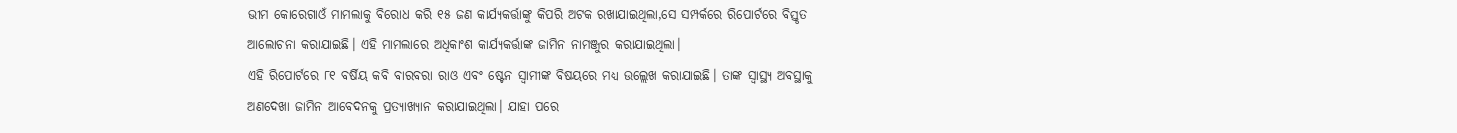ଭୀମ କୋରେଗାଓଁ ମାମଲାକୁ ବିରୋଧ କରି ୧୫ ଜଣ କାର୍ଯ୍ୟକର୍ତ୍ତାଙ୍କୁ କିପରି ଅଟକ ରଖାଯାଇଥିଲା,ସେ ସମ୍ପର୍କରେ ରିପୋର୍ଟରେ ବିସ୍ତୃତ ଆଲୋଚନା କରାଯାଇଛି। ଏହି ମାମଲାରେ ଅଧିକାଂଶ କାର୍ଯ୍ୟକର୍ତ୍ତାଙ୍କ ଜାମିନ ନାମଞ୍ଜୁର କରାଯାଇଥିଲା।
ଏହି ରିପୋର୍ଟରେ ୮୧ ବର୍ଷିୟ କବି ବାରବରା ରାଓ ଏବଂ ଷ୍ଟେନ ସ୍ବାମୀଙ୍କ ବିଷୟରେ ମଧ୍ୟ ଉଲ୍ଲେଖ କରାଯାଇଛି। ତାଙ୍କ ସ୍ବାସ୍ଥ୍ୟ ଅବସ୍ଥାକୁ ଅଣଦେଖା ଜାମିନ ଆବେଦନକୁ ପ୍ରତ୍ୟାଖ୍ୟାନ କରାଯାଇଥିଲା। ଯାହା ପରେ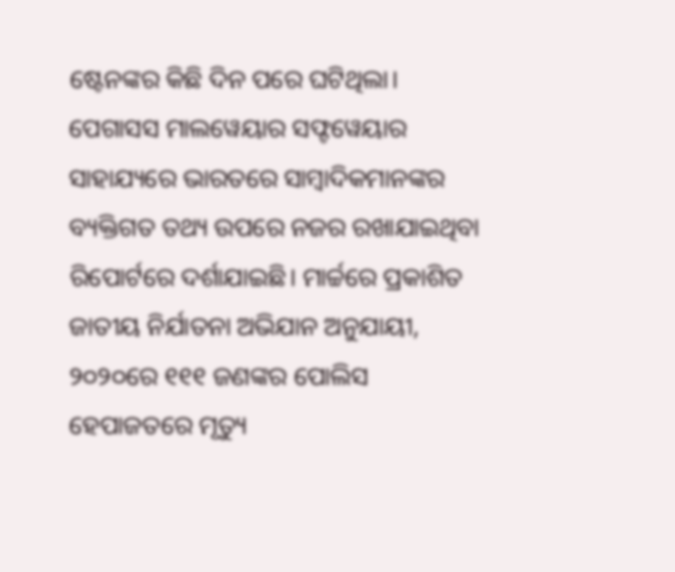ଷ୍ଟେନଙ୍କର କିଛି ଦିନ ପରେ ଘଟିଥିଲା।
ପେଗାସସ ମାଲୱେୟାର ସଫ୍ଟୱେୟାର ସାହାଯ୍ୟରେ ଭାରତରେ ସାମ୍ବାଦିକମାନଙ୍କର ବ୍ୟକ୍ତିଗତ ତଥ୍ୟ ଉପରେ ନଜର ରଖାଯାଇଥିବା ରିପୋର୍ଟରେ ଦର୍ଶାଯାଇଛି। ମାର୍ଚ୍ଚରେ ପ୍ରକାଶିତ ଜାତୀୟ ନିର୍ଯାତନା ଅଭିଯାନ ଅନୁଯାୟୀ, ୨୦୨୦ରେ ୧୧୧ ଜଣଙ୍କର ପୋଲିସ ହେପାଜତରେ ମୃତ୍ୟୁ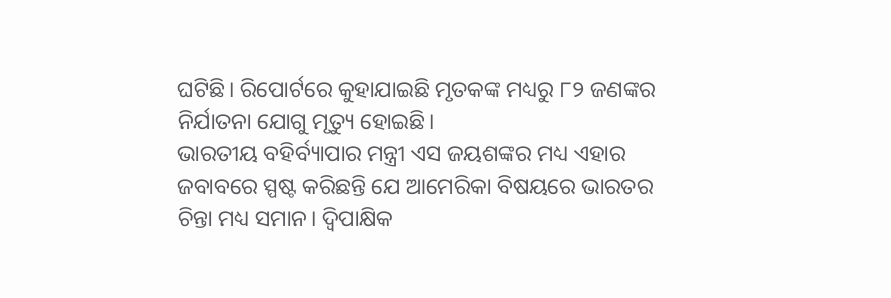ଘଟିଛି। ରିପୋର୍ଟରେ କୁହାଯାଇଛି ମୃତକଙ୍କ ମଧ୍ୟରୁ ୮୨ ଜଣଙ୍କର ନିର୍ଯାତନା ଯୋଗୁ ମୃତ୍ୟୁ ହୋଇଛି।
ଭାରତୀୟ ବହିର୍ବ୍ୟାପାର ମନ୍ତ୍ରୀ ଏସ ଜୟଶଙ୍କର ମଧ୍ୟ ଏହାର ଜବାବରେ ସ୍ପଷ୍ଟ କରିଛନ୍ତି ଯେ ଆମେରିକା ବିଷୟରେ ଭାରତର ଚିନ୍ତା ମଧ୍ୟ ସମାନ। ଦ୍ୱିପାକ୍ଷିକ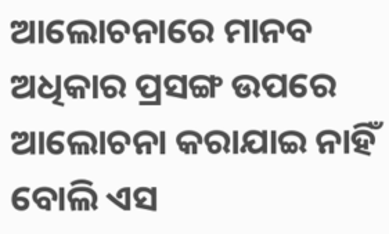ଆଲୋଚନାରେ ମାନବ ଅଧିକାର ପ୍ରସଙ୍ଗ ଉପରେ ଆଲୋଚନା କରାଯାଇ ନାହିଁ ବୋଲି ଏସ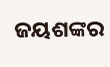ଜୟଶଙ୍କର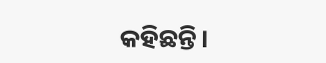କହିଛନ୍ତି।